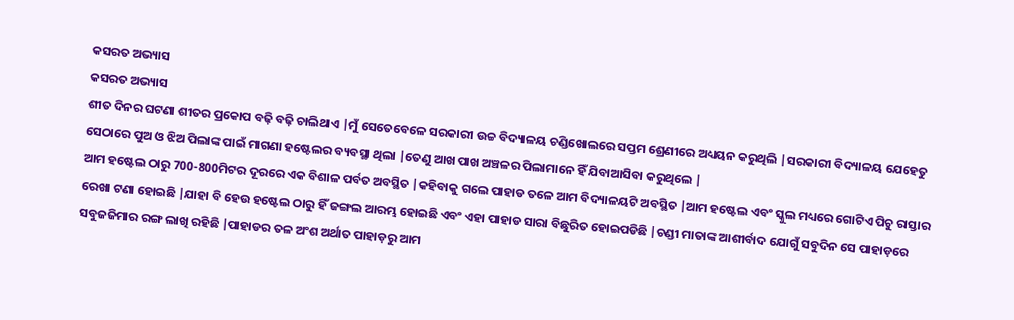କସରତ ଅଭ୍ୟାସ
କସରତ ଅଭ୍ୟାସ
ଶୀତ ଦିନର ଘଟଣା ଶୀତର ପ୍ରକୋପ ବଢ଼ି ବଢ଼ି ଚାଲିଥାଏ |ମୁଁ ସେତେବେଳେ ସରକାରୀ ଉଚ୍ଚ ବିଦ୍ୟାଳୟ ଚଣ୍ଡିଖୋଲରେ ସପ୍ତମ ଶ୍ରେଣୀରେ ଅଧ୍ୟୟନ କରୁଥିଲି |ସରକାରୀ ବିଦ୍ୟାଳୟ ଯେହେତୁ ସେଠାରେ ପୁଅ ଓ ଝିଅ ପିଲାଙ୍କ ପାଇଁ ମାଗଣା ହଷ୍ଟେଲର ବ୍ୟବସ୍ଥା ଥିଲା |ତେଣୁ ଆଖ ପାଖ ଅଞ୍ଚଳର ପିଲାମାନେ ହିଁ ଯିବାଆସିବା କରୁଥିଲେ |
ଆମ ହଷ୍ଟେଲ ଠାରୁ 700-800ମିଟର ଦୂରରେ ଏକ ବିଶାଳ ପର୍ବତ ଅବସ୍ଥିତ |କହିବାକୁ ଗଲେ ପାହାଡ ତଳେ ଆମ ବିଦ୍ୟାଳୟଟି ଅବସ୍ଥିତ |ଆମ ହଷ୍ଟେଲ ଏବଂ ସ୍କୁଲ ମଧ୍ୟରେ ଗୋଟିଏ ପିଚୁ ରାସ୍ତାର ରେଖା ଟଣା ହୋଇଛି |ଯାହା ବି ହେଉ ହଷ୍ଟେଲ ଠାରୁ ହିଁ ଜଙ୍ଗଲ ଆରମ୍ଭ ହୋଇଛି ଏବଂ ଏହା ପାହାଡ ସାରା ବିଛୁରିତ ହୋଇପଡିଛି |ଚଣ୍ଡୀ ମାତାଙ୍କ ଆଶୀର୍ବାଦ ଯୋଗୁଁ ସବୁଦିନ ସେ ପାହାଡ଼ରେ ସବୁଜଜିମାର ରଙ୍ଗ ଲାଖି ରହିଛି |ପାହାଡର ତଳ ଅଂଶ ଅର୍ଥାତ ପାହାଡ଼ରୁ ଆମ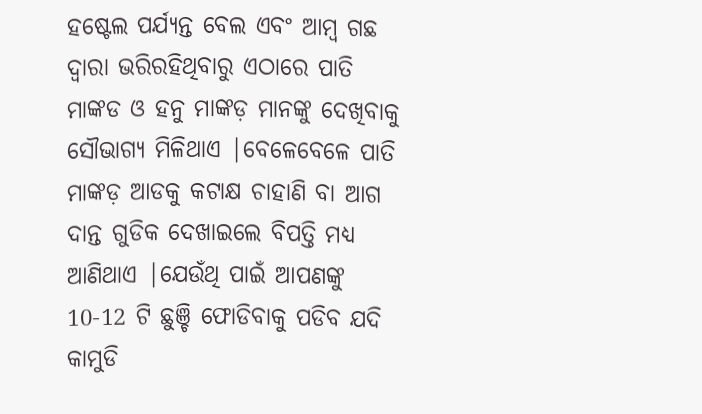ହଷ୍ଟେଲ ପର୍ଯ୍ୟନ୍ତ ବେଲ ଏବଂ ଆମ୍ବ ଗଛ ଦ୍ୱାରା ଭରିରହିଥିବାରୁ ଏଠାରେ ପାତି ମାଙ୍କଡ ଓ ହନୁ ମାଙ୍କଡ଼ ମାନଙ୍କୁ ଦେଖିବାକୁ ସୌଭାଗ୍ୟ ମିଳିଥାଏ |ବେଳେବେଳେ ପାତି ମାଙ୍କଡ଼ ଆଡକୁ କଟାକ୍ଷ ଚାହାଣି ବା ଆଗ ଦାନ୍ତ ଗୁଡିକ ଦେଖାଇଲେ ବିପତ୍ତି ମଧ୍ୟ ଆଣିଥାଏ |ଯେଉଁଥି ପାଇଁ ଆପଣଙ୍କୁ 10-12 ଟି ଛୁଞ୍ଚି ଫୋଡିବାକୁ ପଡିବ ଯଦି କାମୁଡି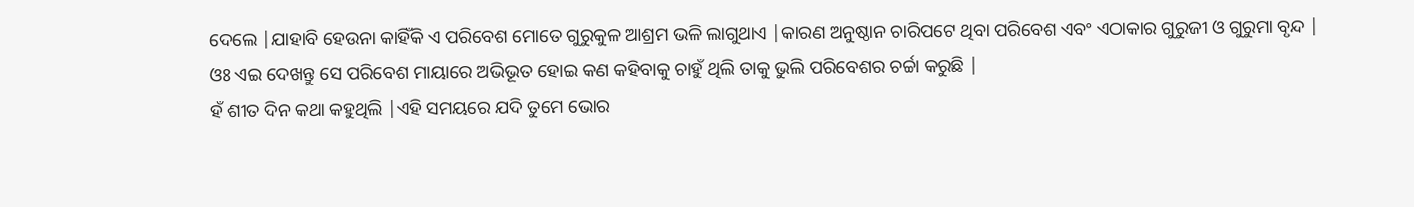ଦେଲେ |ଯାହାବି ହେଉନା କାହିଁକି ଏ ପରିବେଶ ମୋତେ ଗୁରୁକୁଳ ଆଶ୍ରମ ଭଳି ଲାଗୁଥାଏ |କାରଣ ଅନୁଷ୍ଠାନ ଚାରିପଟେ ଥିବା ପରିବେଶ ଏବଂ ଏଠାକାର ଗୁରୁଜୀ ଓ ଗୁରୁମା ବୃନ୍ଦ |
ଓଃ ଏଇ ଦେଖନ୍ତୁ ସେ ପରିବେଶ ମାୟାରେ ଅଭିଭୂତ ହୋଇ କଣ କହିବାକୁ ଚାହୁଁ ଥିଲି ତାକୁ ଭୁଲି ପରିବେଶର ଚର୍ଚ୍ଚା କରୁଛି |
ହଁ ଶୀତ ଦିନ କଥା କହୁଥିଲି |ଏହି ସମୟରେ ଯଦି ତୁମେ ଭୋର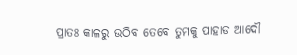ପ୍ରାତଃ କାଳରୁ ଉଠିବ ତେବେ ତୁମକୁ ପାହାଡ ଆଦୌ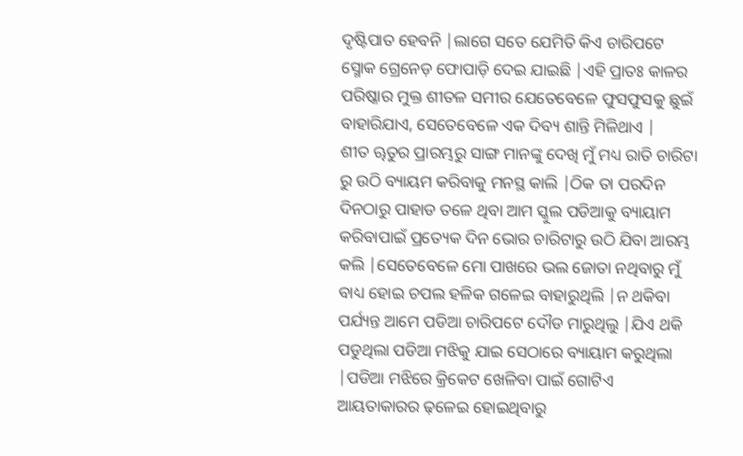ଦୃଷ୍ଟିପାତ ହେବନି |ଲାଗେ ସତେ ଯେମିତି କିଏ ଚାରିପଟେ ସ୍ମୋକ ଗ୍ରେନେଡ଼ ଫୋପାଡ଼ି ଦେଇ ଯାଇଛି |ଏହି ପ୍ରାତଃ କାଳର ପରିଷ୍କାର ମୁକ୍ତ ଶୀତଳ ସମୀର ଯେତେବେଳେ ଫୁସଫୁସକୁ ଛୁଇଁ ବାହାରିଯାଏ, ସେତେବେଳେ ଏକ ଦିବ୍ୟ ଶାନ୍ତି ମିଳିଥାଏ |
ଶୀତ ୠତୁର ପ୍ରାରମ୍ଭରୁ ସାଙ୍ଗ ମାନଙ୍କୁ ଦେଖି ମୁଁ ମଧ୍ୟ ରାତି ଚାରିଟା ରୁ ଉଠି ବ୍ୟାୟମ କରିବାକୁ ମନସ୍ଥ କାଲି |ଠିକ ତା ପରଦିନ ଦିନଠାରୁ ପାହାଡ ତଳେ ଥିବା ଆମ ସ୍କୁଲ ପଡିଆକୁ ବ୍ୟାୟାମ କରିବାପାଇଁ ପ୍ରତ୍ୟେକ ଦିନ ଭୋର ଚାରିଟାରୁ ଉଠି ଯିବା ଆରମ୍ଭ କଲି |ସେତେବେଳେ ମୋ ପାଖରେ ଭଲ ଜୋତା ନଥିବାରୁ ମୁଁ ବାଧ୍ୟ ହୋଇ ଚପଲ ହଳିକ ଗଳେଇ ବାହାରୁଥିଲି |ନ ଥକିବା ପର୍ଯ୍ୟନ୍ତ ଆମେ ପଡିଆ ଚାରିପଟେ ଦୌଡ ମାରୁଥିଲୁ |ଯିଏ ଥକି ପଡୁଥିଲା ପଡିଆ ମଝିକୁ ଯାଇ ସେଠାରେ ବ୍ୟାୟାମ କରୁଥିଲା |ପଡିଆ ମଝିରେ କ୍ରିକେଟ ଖେଳିବା ପାଇଁ ଗୋଟିଏ ଆୟତାକାରର ଢ଼ଳେଇ ହୋଇଥିବାରୁ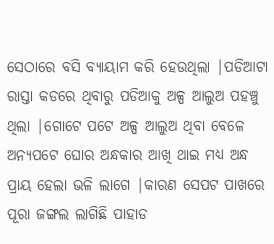ସେଠାରେ ବସି ବ୍ୟାୟାମ କରି ହେଉଥିଲା |ପଡିଆଟା ରାସ୍ତା କଡରେ ଥିବାରୁ ପଡିଆକୁ ଅଳ୍ପ ଆଲୁଅ ପହଞ୍ଚୁ ଥିଲା |ଗୋଟେ ପଟେ ଅଳ୍ପ ଆଲୁଅ ଥିବା ବେଳେ ଅନ୍ୟପଟେ ଘୋର ଅନ୍ଧକାର ଆଖି ଥାଇ ମଧ୍ୟ ଅନ୍ଧ ପ୍ରାୟ ହେଲା ଭଳି ଲାଗେ |କାରଣ ସେପଟ ପାଖରେ ପୂରା ଜଙ୍ଗଲ ଲାଗିଛି ପାହାଡ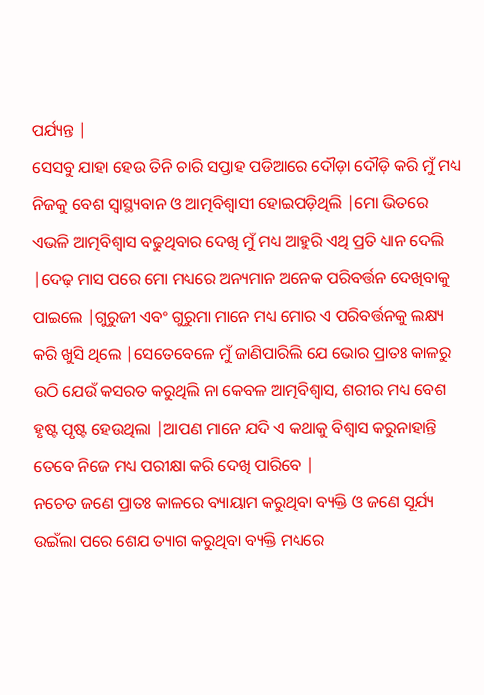ପର୍ଯ୍ୟନ୍ତ |
ସେସବୁ ଯାହା ହେଉ ତିନି ଚାରି ସପ୍ତାହ ପଡିଆରେ ଦୌଡ଼ା ଦୌଡ଼ି କରି ମୁଁ ମଧ୍ୟ ନିଜକୁ ବେଶ ସ୍ୱାସ୍ଥ୍ୟବାନ ଓ ଆତ୍ମବିଶ୍ୱାସୀ ହୋଇପଡ଼ିଥିଲି |ମୋ ଭିତରେ ଏଭଳି ଆତ୍ମବିଶ୍ୱାସ ବଢୁଥିବାର ଦେଖି ମୁଁ ମଧ୍ୟ ଆହୁରି ଏଥି ପ୍ରତି ଧ୍ୟାନ ଦେଲି |ଦେଢ଼ ମାସ ପରେ ମୋ ମଧ୍ୟରେ ଅନ୍ୟମାନ ଅନେକ ପରିବର୍ତ୍ତନ ଦେଖିବାକୁ ପାଇଲେ |ଗୁରୁଜୀ ଏବଂ ଗୁରୁମା ମାନେ ମଧ୍ୟ ମୋର ଏ ପରିବର୍ତ୍ତନକୁ ଲକ୍ଷ୍ୟ କରି ଖୁସି ଥିଲେ |ସେତେବେଳେ ମୁଁ ଜାଣିପାରିଲି ଯେ ଭୋର ପ୍ରାତଃ କାଳରୁ ଉଠି ଯେଉଁ କସରତ କରୁଥିଲି ନା କେବଳ ଆତ୍ମବିଶ୍ୱାସ, ଶରୀର ମଧ୍ୟ ବେଶ ହୃଷ୍ଟ ପୃଷ୍ଟ ହେଉଥିଲା |ଆପଣ ମାନେ ଯଦି ଏ କଥାକୁ ବିଶ୍ୱାସ କରୁନାହାନ୍ତି ତେବେ ନିଜେ ମଧ୍ୟ ପରୀକ୍ଷା କରି ଦେଖି ପାରିବେ |
ନଚେତ ଜଣେ ପ୍ରାତଃ କାଳରେ ବ୍ୟାୟାମ କରୁଥିବା ବ୍ୟକ୍ତି ଓ ଜଣେ ସୂର୍ଯ୍ୟ ଉଇଁଲା ପରେ ଶେଯ ତ୍ୟାଗ କରୁଥିବା ବ୍ୟକ୍ତି ମଧ୍ୟରେ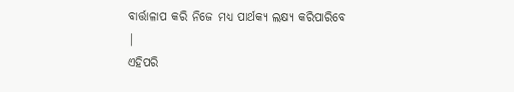ବାର୍ତ୍ତାଳାପ କରି ନିଜେ ମଧ୍ୟ ପାର୍ଥକ୍ୟ ଲକ୍ଷ୍ୟ କରିପାରିବେ |
ଏହିପରି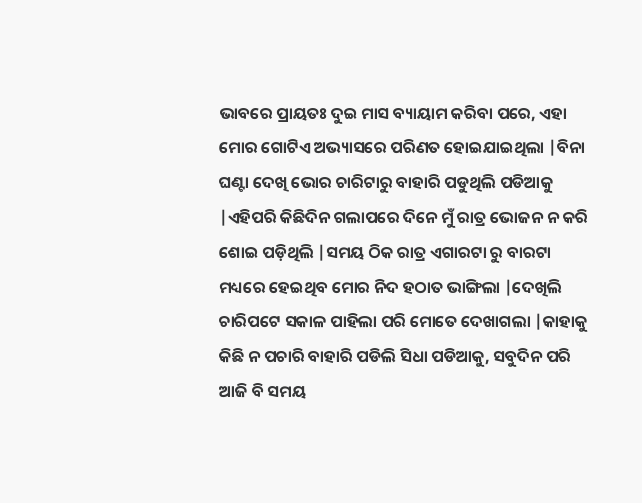ଭାବରେ ପ୍ରାୟତଃ ଦୁଇ ମାସ ବ୍ୟାୟାମ କରିବା ପରେ, ଏହା ମୋର ଗୋଟିଏ ଅଭ୍ୟାସରେ ପରିଣତ ହୋଇଯାଇଥିଲା |ବିନା ଘଣ୍ଟା ଦେଖି ଭୋର ଚାରିଟାରୁ ବାହାରି ପଡୁଥିଲି ପଡିଆକୁ |ଏହିପରି କିଛିଦିନ ଗଲାପରେ ଦିନେ ମୁଁ ରାତ୍ର ଭୋଜନ ନ କରି ଶୋଇ ପଡ଼ିଥିଲି |ସମୟ ଠିକ ରାତ୍ର ଏଗାରଟା ରୁ ବାରଟା ମଧ୍ୟରେ ହେଇଥିବ ମୋର ନିଦ ହଠାତ ଭାଙ୍ଗିଲା |ଦେଖିଲି ଚାରିପଟେ ସକାଳ ପାହିଲା ପରି ମୋତେ ଦେଖାଗଲା |କାହାକୁ କିଛି ନ ପଚାରି ବାହାରି ପଡିଲି ସିଧା ପଡିଆକୁ, ସବୁଦିନ ପରି ଆଜି ବି ସମୟ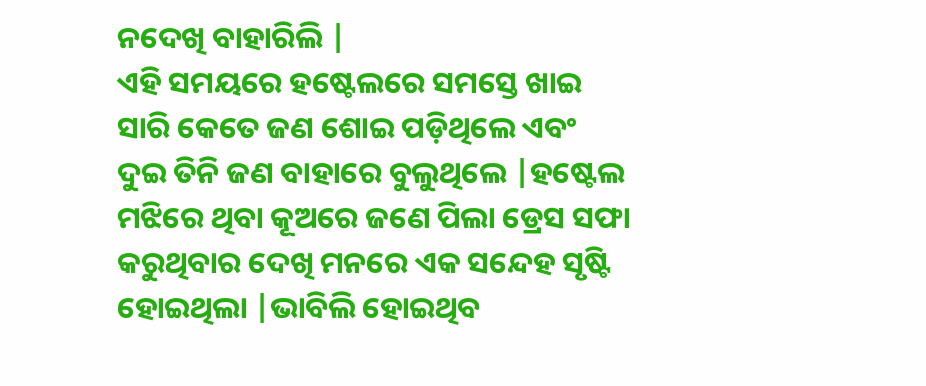ନଦେଖି ବାହାରିଲି |
ଏହି ସମୟରେ ହଷ୍ଟେଲରେ ସମସ୍ତେ ଖାଇ ସାରି କେତେ ଜଣ ଶୋଇ ପଡ଼ିଥିଲେ ଏବଂ ଦୁଇ ତିନି ଜଣ ବାହାରେ ବୁଲୁଥିଲେ |ହଷ୍ଟେଲ ମଝିରେ ଥିବା କୂଅରେ ଜଣେ ପିଲା ଡ୍ରେସ ସଫା କରୁଥିବାର ଦେଖି ମନରେ ଏକ ସନ୍ଦେହ ସୃଷ୍ଟି ହୋଇଥିଲା |ଭାବିଲି ହୋଇଥିବ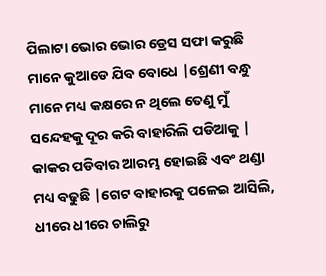ପିଲାଟା ଭୋର ଭୋର ଡ୍ରେସ ସଫା କରୁଛି ମାନେ କୁଆଡେ ଯିବ ବୋଧେ |ଶ୍ରେଣୀ ବନ୍ଧୁ ମାନେ ମଧ୍ୟ କକ୍ଷରେ ନ ଥିଲେ ତେଣୁ ମୁଁ ସନ୍ଦେହକୁ ଦୂର କରି ବାହାରିଲି ପଡିଆକୁ |
କାକର ପଡିବାର ଆରମ୍ଭ ହୋଇଛି ଏବଂ ଥଣ୍ଡା ମଧ୍ୟ ବଢୁଛି |ଗେଟ ବାହାରକୁ ପଳେଇ ଆସିଲି, ଧୀରେ ଧୀରେ ଚାଲିରୁ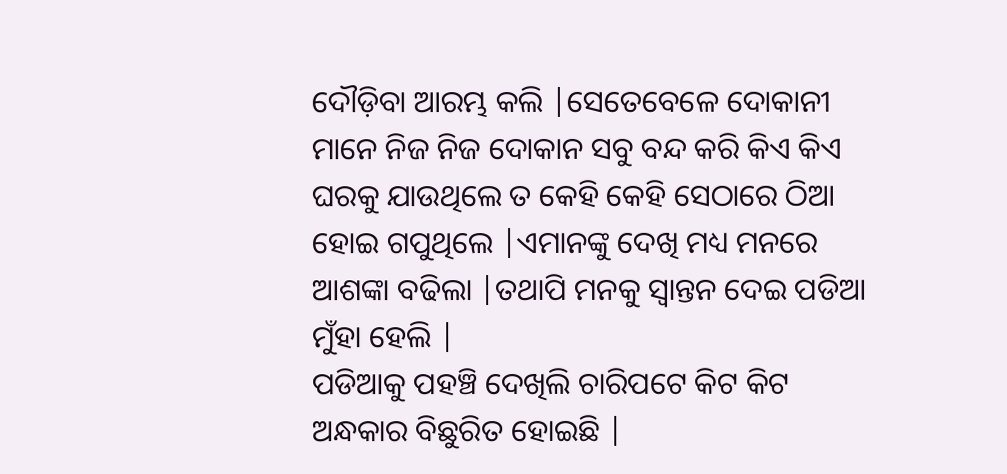ଦୌଡ଼ିବା ଆରମ୍ଭ କଲି |ସେତେବେଳେ ଦୋକାନୀ ମାନେ ନିଜ ନିଜ ଦୋକାନ ସବୁ ବନ୍ଦ କରି କିଏ କିଏ ଘରକୁ ଯାଉଥିଲେ ତ କେହି କେହି ସେଠାରେ ଠିଆ ହୋଇ ଗପୁଥିଲେ |ଏମାନଙ୍କୁ ଦେଖି ମଧ୍ୟ ମନରେ ଆଶଙ୍କା ବଢିଲା |ତଥାପି ମନକୁ ସ୍ୱାନ୍ତନ ଦେଇ ପଡିଆ ମୁଁହା ହେଲି |
ପଡିଆକୁ ପହଞ୍ଚି ଦେଖିଲି ଚାରିପଟେ କିଟ କିଟ ଅନ୍ଧକାର ବିଛୁରିତ ହୋଇଛି |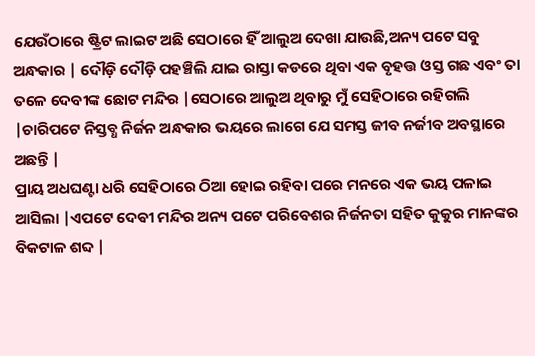ଯେଉଁଠାରେ ଷ୍ଟ୍ରିଟ ଲାଇଟ ଅଛି ସେଠାରେ ହିଁ ଆଲୁଅ ଦେଖା ଯାଉଛି,ଅନ୍ୟ ପଟେ ସବୁ ଅନ୍ଧକାର | ଦୌଡ଼ି ଦୌଡ଼ି ପହଞ୍ଚିଲି ଯାଇ ରାସ୍ତା କଡରେ ଥିବା ଏକ ବୃହତ୍ତ ଓସ୍ତ ଗଛ ଏବଂ ତା ତଳେ ଦେବୀଙ୍କ ଛୋଟ ମନ୍ଦିର |ସେଠାରେ ଆଲୁଅ ଥିବାରୁ ମୁଁ ସେହିଠାରେ ରହିଗଲି |ଚାରିପଟେ ନିସ୍ତବ୍ଧ ନିର୍ଜନ ଅନ୍ଧକାର ଭୟରେ ଲାଗେ ଯେ ସମସ୍ତ ଜୀବ ନର୍ଜୀବ ଅବସ୍ଥାରେ ଅଛନ୍ତି |
ପ୍ରାୟ ଅଧଘଣ୍ଟା ଧରି ସେହିଠାରେ ଠିଆ ହୋଇ ରହିବା ପରେ ମନରେ ଏକ ଭୟ ପଳାଇ ଆସିଲା |ଏପଟେ ଦେଵୀ ମନ୍ଦିର ଅନ୍ୟ ପଟେ ପରିବେଶର ନିର୍ଜନତା ସହିତ କୁକୁର ମାନଙ୍କର ବିକଟାଳ ଶବ୍ଦ |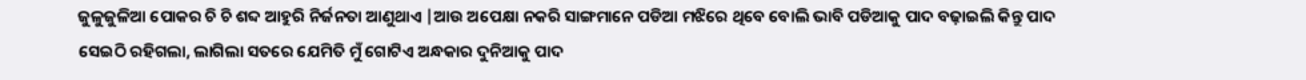ଜୁଳୁଜୁଳିଆ ପୋକର ଚି ଚି ଶବ୍ଦ ଆହୁରି ନିର୍ଜନତା ଆଣୁଥାଏ |ଆଉ ଅପେକ୍ଷା ନକରି ସାଙ୍ଗମାନେ ପଡିଆ ମଝିରେ ଥିବେ ବୋଲି ଭାବି ପଡିଆକୁ ପାଦ ବଢ଼ାଇଲି କିନ୍ତୁ ପାଦ ସେଇଠି ରହିଗଲା, ଲାଗିଲା ସତରେ ଯେମିତି ମୁଁ ଗୋଟିଏ ଅନ୍ଧକାର ଦୁନିଆକୁ ପାଦ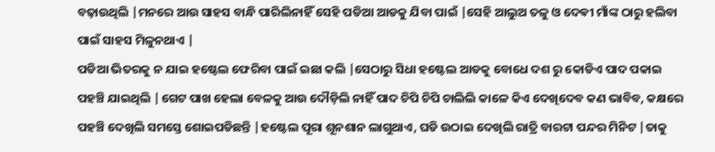ବଢ଼ାଉଥିଲି |ମନରେ ଆଉ ସାହସ ବାନ୍ଧି ପାରିଲିନାହିଁ ସେହି ପଡିଆ ଆଡକୁ ଯିବା ପାଇଁ |ସେହି ଆଲୁଅ ତଳୁ ଓ ଦେଵୀ ମାଁଙ୍କ ଠାରୁ ହଲିବା ପାଇଁ ସାହସ ମିଳୁନଥାଏ |
ପଡିଆ ଭିତରକୁ ନ ଯାଇ ହଷ୍ଟେଲ ଫେରିବା ପାଇଁ ଇଛା କଲି |ସେଠାରୁ ସିଧା ହଷ୍ଟେଲ ଆଡକୁ ବୋଧେ ଦଶ ରୁ କୋଡିଏ ପାଦ ପକାଇ ପହଞ୍ଚି ଯାଇଥିଲି |ଗେଟ ପାଖ ହେଲା ବେଳକୁ ଆଉ ଦୌଡ଼ିଲି ନାହିଁ ପାଦ ଚିପି ଚିପି ଚାଲିଲି କାଳେ କିଏ ଦେଖିଦେବ କଣ ଭାବିବ, କକ୍ଷରେ ପହଞ୍ଚି ଦେଖିଲି ସମସ୍ତେ ଶୋଇପଡିଛନ୍ତି |ହଷ୍ଟେଲ ପୂରା ଶୂନଶାନ ଲାଗୁଥାଏ, ଘଡି ଉଠାଇ ଦେଖିଲି ରାତ୍ରି ବାରଟା ପନ୍ଦର ମିନିଟ |ତାକୁ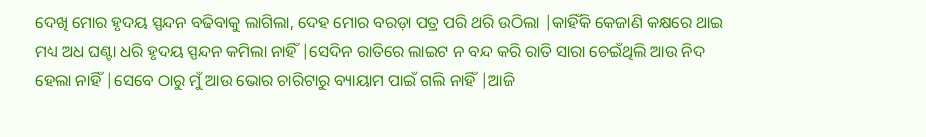ଦେଖି ମୋର ହୃଦୟ ସ୍ପନ୍ଦନ ବଢିବାକୁ ଲାଗିଲା, ଦେହ ମୋର ବରଡ଼ା ପତ୍ର ପରି ଥରି ଉଠିଲା |କାହିଁକି କେଜାଣି କକ୍ଷରେ ଥାଇ ମଧ୍ୟ ଅଧ ଘଣ୍ଟା ଧରି ହୃଦୟ ସ୍ପନ୍ଦନ କମିଲା ନାହିଁ |ସେଦିନ ରାତିରେ ଲାଇଟ ନ ବନ୍ଦ କରି ରାତି ସାରା ଚେଇଁଥିଲି ଆଉ ନିଦ ହେଲା ନାହିଁ |ସେବେ ଠାରୁ ମୁଁ ଆଉ ଭୋର ଚାରିଟାରୁ ବ୍ୟାୟାମ ପାଇଁ ଗଲି ନାହିଁ |ଆଜି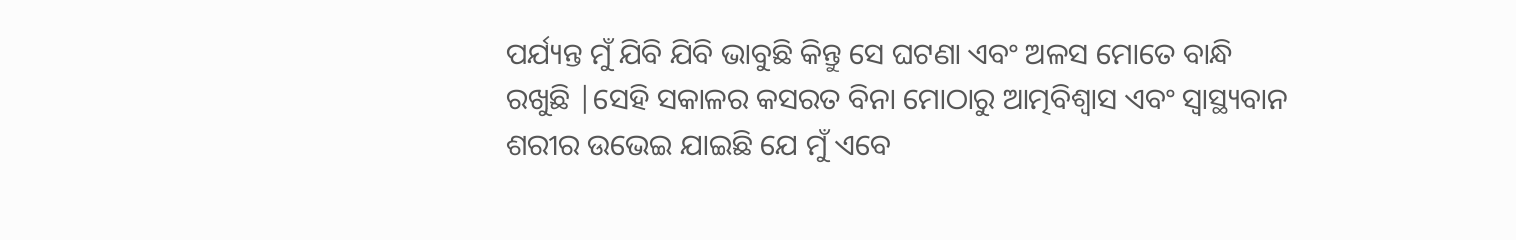ପର୍ଯ୍ୟନ୍ତ ମୁଁ ଯିବି ଯିବି ଭାବୁଛି କିନ୍ତୁ ସେ ଘଟଣା ଏବଂ ଅଳସ ମୋତେ ବାନ୍ଧି ରଖୁଛି |ସେହି ସକାଳର କସରତ ବିନା ମୋଠାରୁ ଆତ୍ମବିଶ୍ୱାସ ଏବଂ ସ୍ୱାସ୍ଥ୍ୟବାନ ଶରୀର ଉଭେଇ ଯାଇଛି ଯେ ମୁଁ ଏବେ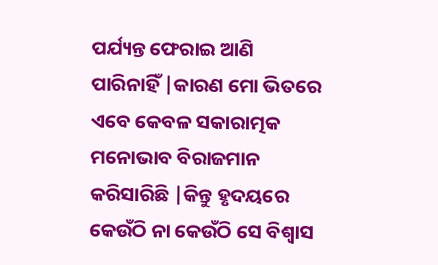ପର୍ଯ୍ୟନ୍ତ ଫେରାଇ ଆଣି ପାରିନାହିଁ |କାରଣ ମୋ ଭିତରେ ଏବେ କେବଳ ସକାରାତ୍ମକ ମନୋଭାବ ବିରାଜମାନ କରିସାରିଛି |କିନ୍ତୁ ହୃଦୟରେ କେଉଁଠି ନା କେଉଁଠି ସେ ବିଶ୍ୱାସ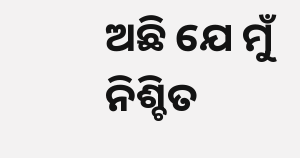ଅଛି ଯେ ମୁଁ ନିଶ୍ଚିତ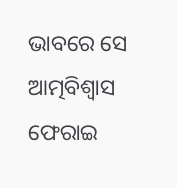ଭାବରେ ସେ ଆତ୍ମବିଶ୍ୱାସ ଫେରାଇ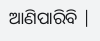ଆଣିପାରିବି |